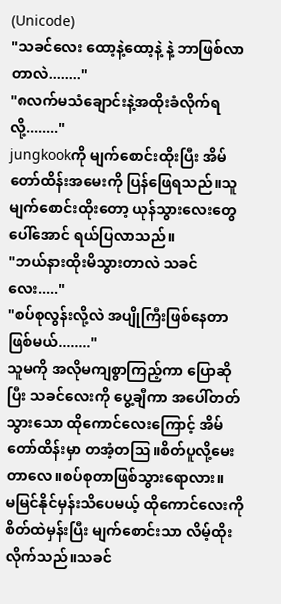(Unicode)
"သခင်လေး ထော့နဲ့ထော့နဲ့ နဲ့ ဘာဖြစ်လာတာလဲ........"
"၈လက်မသံချောင်းနဲ့အထိုးခံလိုက်ရလို့........"
jungkookကို မျက်စောင်းထိုးပြီး အိမ်တော်ထိန်းအမေးကို ပြန်ဖြေရသည်။သူမျက်စောင်းထိုးတော့ ယုန်သွားလေးတွေပေါ်အောင် ရယ်ပြလာသည်။
"ဘယ်နားထိုးမိသွားတာလဲ သခင်လေး....."
"စပ်စုလွန်းလို့လဲ အပျိုကြီးဖြစ်နေတာ ဖြစ်မယ်........"
သူမကို အလိုမကျစွာကြည့်ကာ ပြောဆိုပြီး သခင်လေးကို ပွေ့ချီကာ အပေါ်တတ်သွားသော ထိုကောင်လေးကြောင့် အိမ်တော်ထိန်းမှာ တအံ့တဩ။စိတ်ပူလို့မေးတာလေ။စပ်စုတာဖြစ်သွားရောလား။
မမြင်နိုင်မှန်းသိပေမယ့် ထိုကောင်လေးကို စိတ်ထဲမှန်းပြီး မျက်စောင်းသာ လိမ့်ထိုးလိုက်သည်။သခင်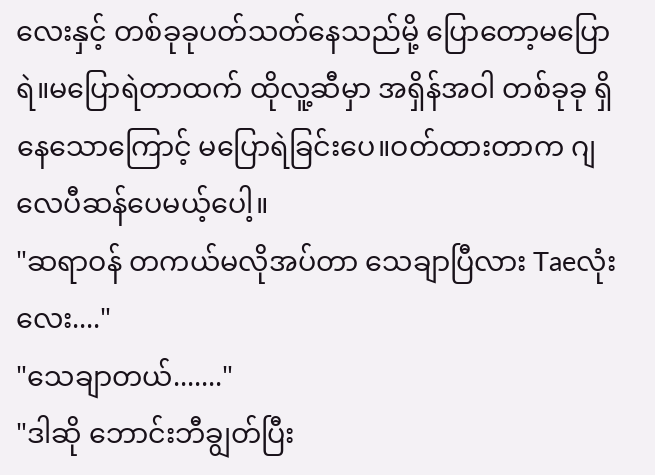လေးနှင့် တစ်ခုခုပတ်သတ်နေသည်မို့ ပြောတော့မပြောရဲ။မပြောရဲတာထက် ထိုလူ့ဆီမှာ အရှိန်အဝါ တစ်ခုခု ရှိနေသောကြောင့် မပြောရဲခြင်းပေ။ဝတ်ထားတာက ဂျလေပီဆန်ပေမယ့်ပေါ့။
"ဆရာဝန် တကယ်မလိုအပ်တာ သေချာပြီလား Taeလုံးလေး...."
"သေချာတယ်......."
"ဒါဆို ဘောင်းဘီချွတ်ပြီး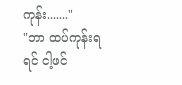ကုန်း......."
"ဘာ ထပ်ကုန်းရရင် ငါ့ဖင်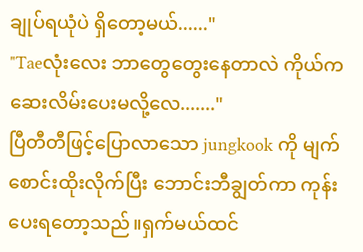ချုပ်ရယုံပဲ ရှိတော့မယ်......"
"Taeလုံးလေး ဘာတွေတွေးနေတာလဲ ကိုယ်ကဆေးလိမ်းပေးမလို့လေ......."
ပြီတီတီဖြင့်ပြောလာသော jungkook ကို မျက်စောင်းထိုးလိုက်ပြီး ဘောင်းဘီချွတ်ကာ ကုန်းပေးရတော့သည်။ရှက်မယ်ထင်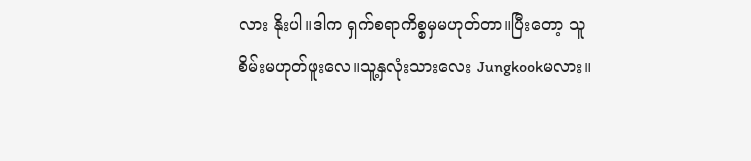လား နိုးပါ။ဒါက ရှက်စရာကိစ္စမှမဟုတ်တာ။ပြီးတော့ သူစိမ်းမဟုတ်ဖူးလေ။သူ့နှလုံးသားလေး Jungkookမလား။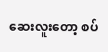ဆေးလူးတော့ စပ်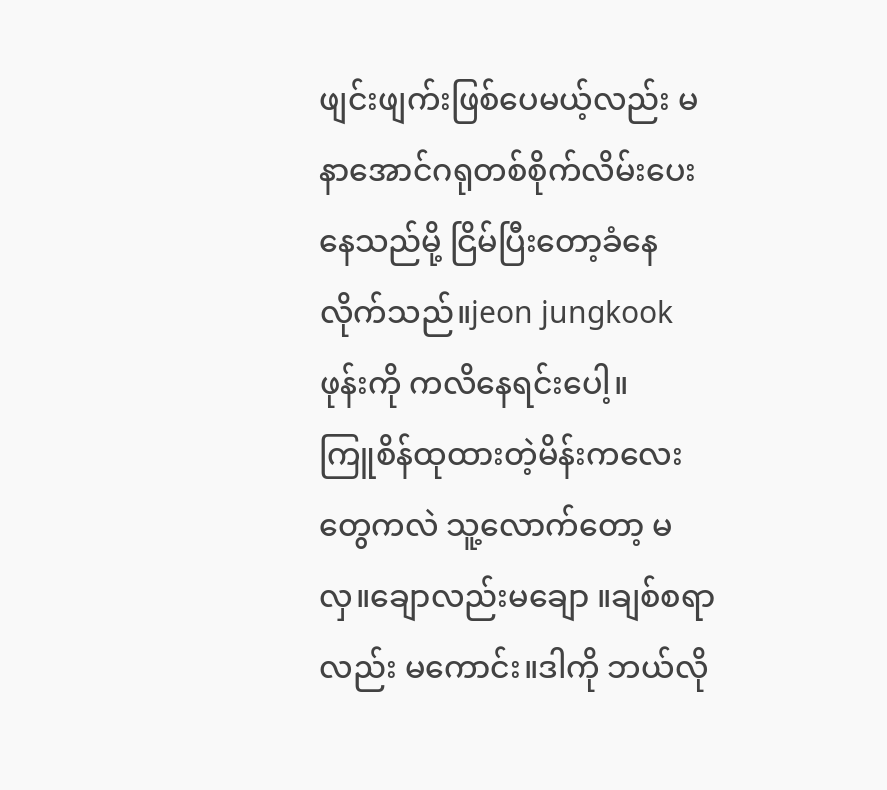ဖျင်းဖျက်းဖြစ်ပေမယ့်လည်း မနာအောင်ဂရုတစ်စိုက်လိမ်းပေးနေသည်မို့ ငြိမ်ပြီးတော့ခံနေလိုက်သည်။jeon jungkookဖုန်းကို ကလိနေရင်းပေါ့။
ကြူစိန်ထုထားတဲ့မိန်းကလေးတွေကလဲ သူ့လောက်တော့ မလှ။ချောလည်းမချော ။ချစ်စရာလည်း မကောင်း။ဒါကို ဘယ်လို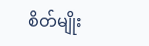စိတ်မျိုး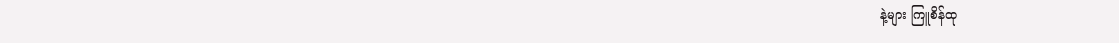နဲ့များ ကြူစိန်ထု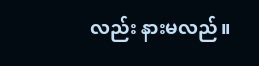လည်း နားမလည်။